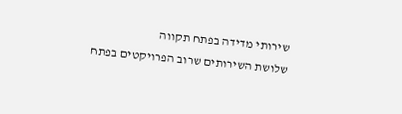שירותי מדידה בפתח תקווה
שלושת השירותים שרוב הפרויקטים בפתח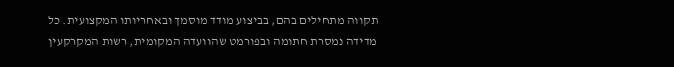תקווה מתחילים בהם, בביצוע מודד מוסמך ובאחריותו המקצועית. כל מדידה נמסרת חתומה ובפורמט שהוועדה המקומית, רשות המקרקעין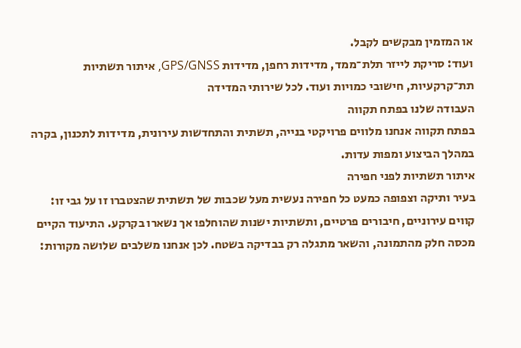או המזמין מבקשים לקבל.
ועוד: סריקת לייזר תלת־ממד, מדידות רחפן, מדידות GPS/GNSS, איתור תשתיות תת־קרקעיות, חישובי כמויות ועוד. לכל שירותי המדידה
העבודה שלנו בפתח תקווה
בפתח תקווה אנחנו מלווים פרויקטי בנייה, תשתית והתחדשות עירונית, מדידות לתכנון, בקרה במהלך הביצוע ומפות עדות.
איתור תשתיות לפני חפירה
בעיר ותיקה וצפופה כמעט כל חפירה נעשית מעל שכבות של תשתית שהצטברו זו על גבי זו: קווים עירוניים, חיבורים פרטיים, ותשתיות ישנות שהוחלפו אך נשארו בקרקע. התיעוד הקיים מכסה חלק מהתמונה, והשאר מתגלה רק בבדיקה בשטח. לכן אנחנו משלבים שלושה מקורות: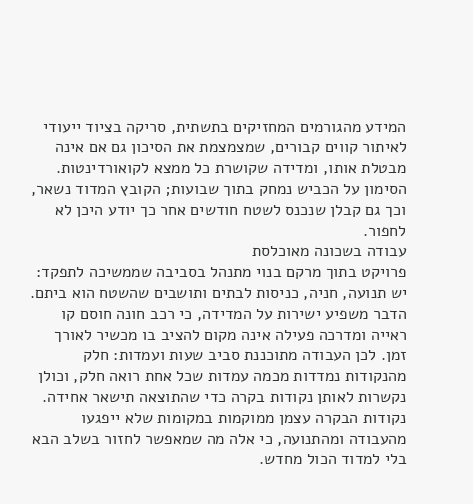המידע מהגורמים המחזיקים בתשתית, סריקה בציוד ייעודי לאיתור קווים קבורים, שמצמצמת את הסיכון גם אם אינה מבטלת אותו, ומדידה שקושרת כל ממצא לקואורדינטות. הסימון על הכביש נמחק בתוך שבועות; הקובץ המדוד נשאר, וכך גם קבלן שנכנס לשטח חודשים אחר כך יודע היכן לא לחפור.
עבודה בשכונה מאוכלסת
פרויקט בתוך מרקם בנוי מתנהל בסביבה שממשיכה לתפקד: יש תנועה, חניה, כניסות לבתים ותושבים שהשטח הוא ביתם. הדבר משפיע ישירות על המדידה, כי רכב חונה חוסם קו ראייה ומדרכה פעילה אינה מקום להציב בו מכשיר לאורך זמן. לכן העבודה מתוכננת סביב שעות ועמדות: חלק מהנקודות נמדדות מכמה עמדות שכל אחת רואה חלק, וכולן נקשרות לאותן נקודות בקרה כדי שהתוצאה תישאר אחידה. נקודות הבקרה עצמן ממוקמות במקומות שלא ייפגעו מהעבודה ומהתנועה, כי אלה מה שמאפשר לחזור בשלב הבא בלי למדוד הכול מחדש.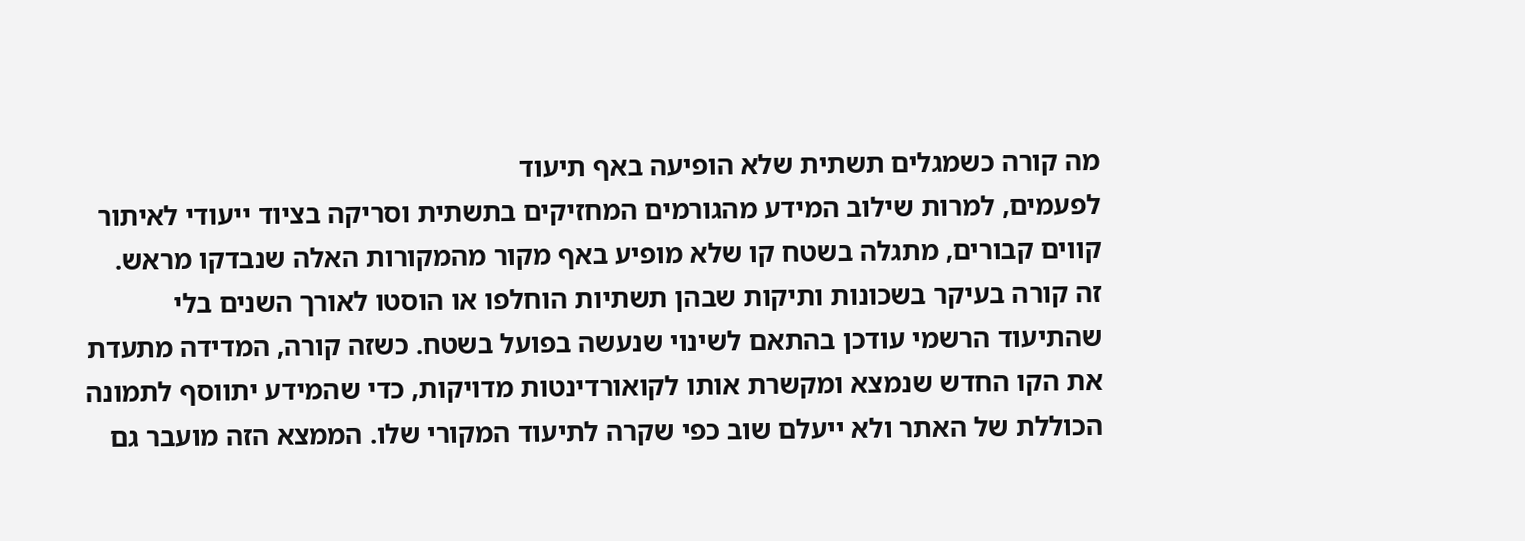מה קורה כשמגלים תשתית שלא הופיעה באף תיעוד
לפעמים, למרות שילוב המידע מהגורמים המחזיקים בתשתית וסריקה בציוד ייעודי לאיתור קווים קבורים, מתגלה בשטח קו שלא מופיע באף מקור מהמקורות האלה שנבדקו מראש. זה קורה בעיקר בשכונות ותיקות שבהן תשתיות הוחלפו או הוסטו לאורך השנים בלי שהתיעוד הרשמי עודכן בהתאם לשינוי שנעשה בפועל בשטח. כשזה קורה, המדידה מתעדת את הקו החדש שנמצא ומקשרת אותו לקואורדינטות מדויקות, כדי שהמידע יתווסף לתמונה הכוללת של האתר ולא ייעלם שוב כפי שקרה לתיעוד המקורי שלו. הממצא הזה מועבר גם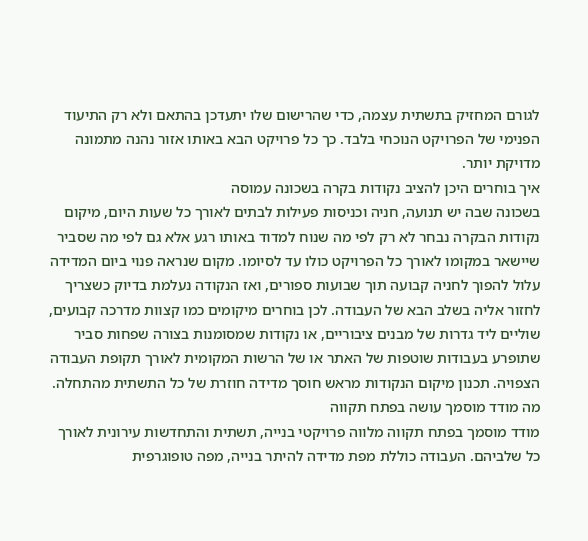לגורם המחזיק בתשתית עצמה, כדי שהרישום שלו יתעדכן בהתאם ולא רק התיעוד הפנימי של הפרויקט הנוכחי בלבד. כך כל פרויקט הבא באותו אזור נהנה מתמונה מדויקת יותר.
איך בוחרים היכן להציב נקודות בקרה בשכונה עמוסה
בשכונה שבה יש תנועה, חניה וכניסות פעילות לבתים לאורך כל שעות היום, מיקום נקודות הבקרה נבחר לא רק לפי מה שנוח למדוד באותו רגע אלא גם לפי מה שסביר שיישאר במקומו לאורך כל הפרויקט כולו עד לסיומו. מקום שנראה פנוי ביום המדידה עלול להפוך לחניה קבועה תוך שבועות ספורים, ואז הנקודה נעלמת בדיוק כשצריך לחזור אליה בשלב הבא של העבודה. לכן בוחרים מיקומים כמו קצוות מדרכה קבועים, שוליים ליד גדרות של מבנים ציבוריים, או נקודות שמסומנות בצורה שפחות סביר שתופרע בעבודות שוטפות של האתר או של הרשות המקומית לאורך תקופת העבודה הצפויה. תכנון מיקום הנקודות מראש חוסך מדידה חוזרת של כל התשתית מהתחלה.
מה מודד מוסמך עושה בפתח תקווה
מודד מוסמך בפתח תקווה מלווה פרויקטי בנייה, תשתית והתחדשות עירונית לאורך כל שלביהם. העבודה כוללת מפת מדידה להיתר בנייה, מפה טופוגרפית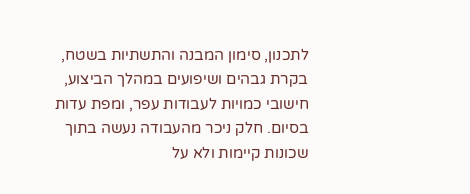לתכנון, סימון המבנה והתשתיות בשטח, בקרת גבהים ושיפועים במהלך הביצוע, חישובי כמויות לעבודות עפר, ומפת עדות בסיום. חלק ניכר מהעבודה נעשה בתוך שכונות קיימות ולא על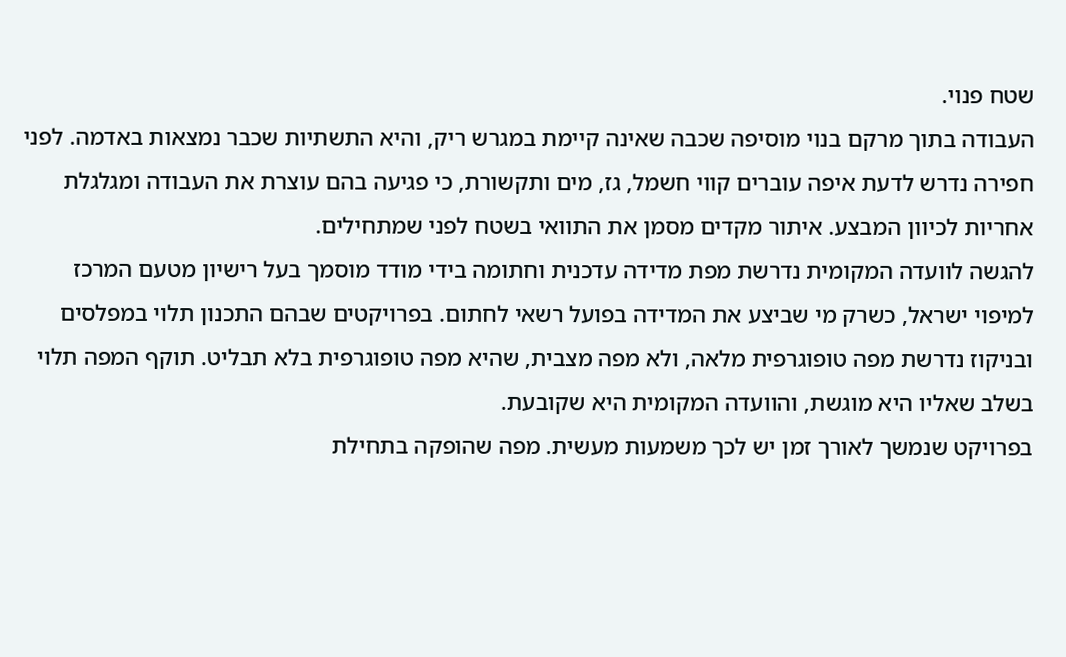שטח פנוי.
העבודה בתוך מרקם בנוי מוסיפה שכבה שאינה קיימת במגרש ריק, והיא התשתיות שכבר נמצאות באדמה. לפני חפירה נדרש לדעת איפה עוברים קווי חשמל, גז, מים ותקשורת, כי פגיעה בהם עוצרת את העבודה ומגלגלת אחריות לכיוון המבצע. איתור מקדים מסמן את התוואי בשטח לפני שמתחילים.
להגשה לוועדה המקומית נדרשת מפת מדידה עדכנית וחתומה בידי מודד מוסמך בעל רישיון מטעם המרכז למיפוי ישראל, כשרק מי שביצע את המדידה בפועל רשאי לחתום. בפרויקטים שבהם התכנון תלוי במפלסים ובניקוז נדרשת מפה טופוגרפית מלאה, ולא מפה מצבית, שהיא מפה טופוגרפית בלא תבליט. תוקף המפה תלוי בשלב שאליו היא מוגשת, והוועדה המקומית היא שקובעת.
בפרויקט שנמשך לאורך זמן יש לכך משמעות מעשית. מפה שהופקה בתחילת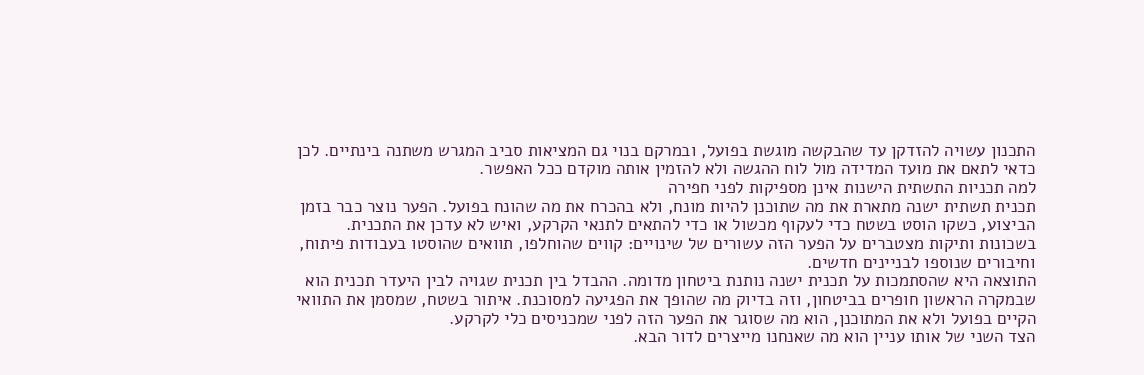התכנון עשויה להזדקן עד שהבקשה מוגשת בפועל, ובמרקם בנוי גם המציאות סביב המגרש משתנה בינתיים. לכן כדאי לתאם את מועד המדידה מול לוח ההגשה ולא להזמין אותה מוקדם ככל האפשר.
למה תכניות התשתית הישנות אינן מספיקות לפני חפירה
תכנית תשתית ישנה מתארת את מה שתוכנן להיות מונח, ולא בהכרח את מה שהונח בפועל. הפער נוצר כבר בזמן הביצוע, כשקו הוסט בשטח כדי לעקוף מכשול או כדי להתאים לתנאי הקרקע, ואיש לא עדכן את התכנית. בשכונות ותיקות מצטברים על הפער הזה עשורים של שינויים: קווים שהוחלפו, תוואים שהוסטו בעבודות פיתוח, וחיבורים שנוספו לבניינים חדשים.
התוצאה היא שהסתמכות על תכנית ישנה נותנת ביטחון מדומה. ההבדל בין תכנית שגויה לבין היעדר תכנית הוא שבמקרה הראשון חופרים בביטחון, וזה בדיוק מה שהופך את הפגיעה למסוכנת. איתור בשטח, שמסמן את התוואי הקיים בפועל ולא את המתוכנן, הוא מה שסוגר את הפער הזה לפני שמכניסים כלי לקרקע.
הצד השני של אותו עניין הוא מה שאנחנו מייצרים לדור הבא.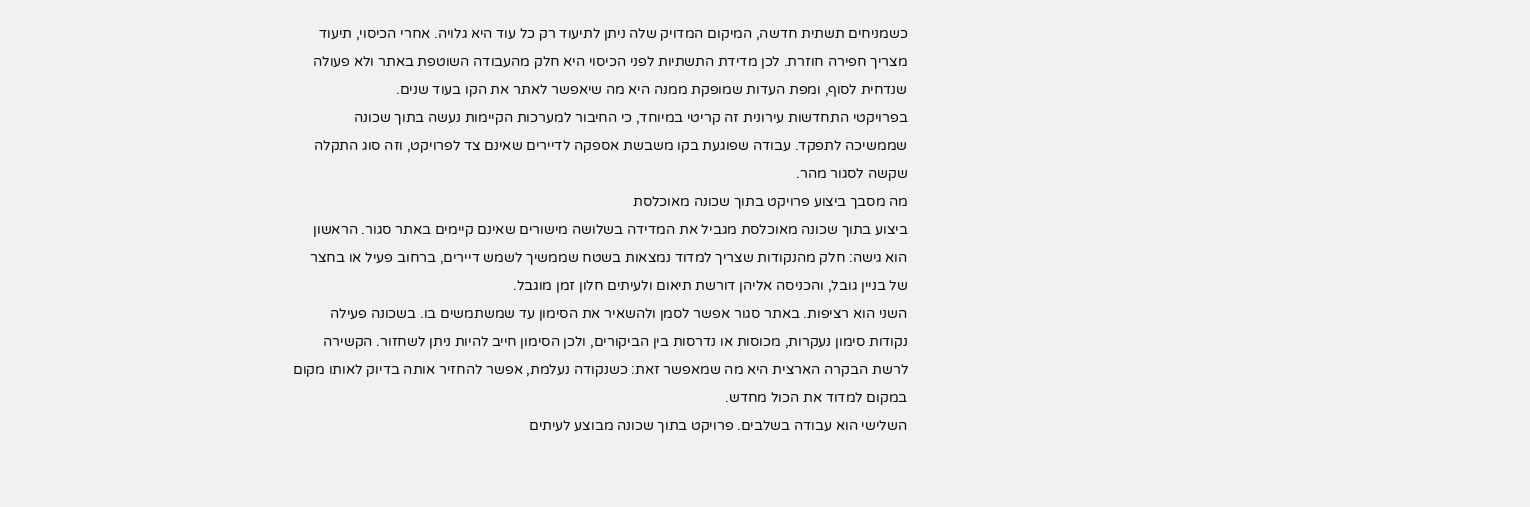כשמניחים תשתית חדשה, המיקום המדויק שלה ניתן לתיעוד רק כל עוד היא גלויה. אחרי הכיסוי, תיעוד מצריך חפירה חוזרת. לכן מדידת התשתיות לפני הכיסוי היא חלק מהעבודה השוטפת באתר ולא פעולה שנדחית לסוף, ומפת העדות שמופקת ממנה היא מה שיאפשר לאתר את הקו בעוד שנים.
בפרויקטי התחדשות עירונית זה קריטי במיוחד, כי החיבור למערכות הקיימות נעשה בתוך שכונה שממשיכה לתפקד. עבודה שפוגעת בקו משבשת אספקה לדיירים שאינם צד לפרויקט, וזה סוג התקלה שקשה לסגור מהר.
מה מסבך ביצוע פרויקט בתוך שכונה מאוכלסת
ביצוע בתוך שכונה מאוכלסת מגביל את המדידה בשלושה מישורים שאינם קיימים באתר סגור. הראשון הוא גישה: חלק מהנקודות שצריך למדוד נמצאות בשטח שממשיך לשמש דיירים, ברחוב פעיל או בחצר של בניין גובל, והכניסה אליהן דורשת תיאום ולעיתים חלון זמן מוגבל.
השני הוא רציפות. באתר סגור אפשר לסמן ולהשאיר את הסימון עד שמשתמשים בו. בשכונה פעילה נקודות סימון נעקרות, מכוסות או נדרסות בין הביקורים, ולכן הסימון חייב להיות ניתן לשחזור. הקשירה לרשת הבקרה הארצית היא מה שמאפשר זאת: כשנקודה נעלמת, אפשר להחזיר אותה בדיוק לאותו מקום במקום למדוד את הכול מחדש.
השלישי הוא עבודה בשלבים. פרויקט בתוך שכונה מבוצע לעיתים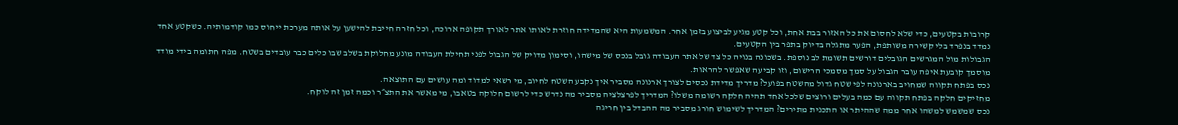קרובות בקטעים, כדי שלא לחסום את כל האזור בבת אחת, וכל קטע מגיע לביצוע בזמן אחר. המשמעות היא שהמדידה חוזרת לאותו אתר לאורך תקופה ארוכה, וכל חזרה חייבת להישען על אותה מערכת ייחוס כמו קודמותיה. כשקטע אחד נמדד בנפרד בלי קשירה משותפת, הפער מתגלה בדיוק בתפר בין הקטעים.
הגבולות מול המגרשים הגובלים דורשים תשומת לב נוספת. בשכונה בנויה כל צד של אתר העבודה גובל בנכס של מישהו, וסימון מדויק של הגבול לפני תחילת העבודה מונע מחלוקת בשלב שבו כלים כבר עובדים בשטח. מפה חתומה בידי מודד מוסמך קובעת איפה עובר הגבול על סמך מסמכי הרישום, וזו קביעה שאפשר להראות.
נכס בפתח תקווה שמחויב בארנונה לפי שטח גדול מהשטח בפועל? מדריך מדידת נכסים לצורך ארנונה מסביר איך נקבע השטח לחיוב, מי רשאי למדוד ומה עושים עם התוצאה.
מחזיקים חלקה בפתח תקווה עם כמה בעלים ורוצים שלכל אחד תהיה חלקה רשומה משלו? המדריך לפרצלציה מסביר מה נדרש כדי לרשום חלוקה בטאבו, מי מאשר את התצ״ר וכמה זמן זה לוקח.
נכס שמשמש למשהו אחר ממה שההיתר או התכנית מתירים? המדריך לשימוש חורג מסביר מה ההבדל בין חריגה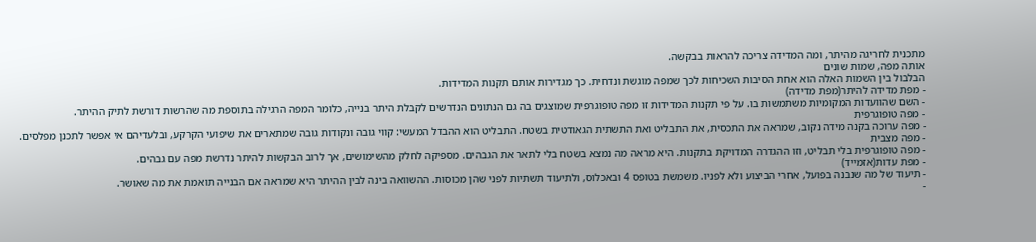מתכנית לחריגה מהיתר, ומה המדידה צריכה להראות בבקשה.
אותה מפה, שמות שונים
הבלבול בין השמות האלה הוא אחת הסיבות השכיחות לכך שמפה מוגשת ונדחית. כך מגדירות אותם תקנות המדידות.
- מפת מדידה להיתר(מפת מדידה)
- השם שהוועדות המקומיות משתמשות בו. על פי תקנות המדידות זו מפה טופוגרפית שמוצגים בה גם הנתונים הנדרשים לקבלת היתר בנייה, כלומר המפה הרגילה בתוספת מה שהרשות דורשת לתיק ההיתר.
- מפה טופוגרפית
- מפה ערוכה בקנה מידה נקוב, שמראה את התכסית, את התבליט ואת התשתית הגאודטית בשטח. התבליט הוא ההבדל המעשי: קווי גובה ונקודות גובה שמתארים את שיפועי הקרקע, ובלעדיהם אי אפשר לתכנן מפלסים.
- מפה מצבית
- מפה טופוגרפית בלי תבליט, וזו ההגדרה המדויקת בתקנות. היא מראה מה נמצא בשטח בלי לתאר את הגבהים. מספיקה לחלק מהשימושים, אך לרוב הבקשות להיתר נדרשת מפה עם גבהים.
- מפת עדות(אזמייד)
- תיעוד של מה שנבנה בפועל, אחרי הביצוע ולא לפניו. משמשת בטופס 4 ובאכלוס, ולתיעוד תשתיות לפני שהן מכוסות. ההשוואה בינה לבין ההיתר היא שמראה אם הבנייה תואמת את מה שאושר.
-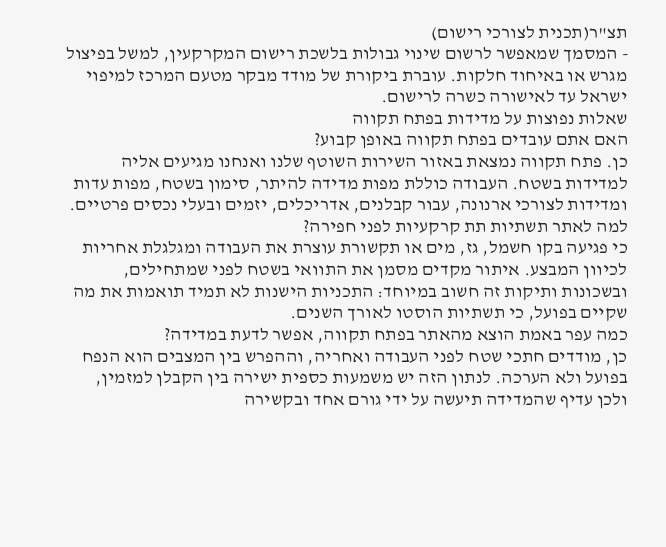תצ"ר(תכנית לצורכי רישום)
- המסמך שמאפשר לרשום שינוי גבולות בלשכת רישום המקרקעין, למשל בפיצול מגרש או באיחוד חלקות. עוברת ביקורת של מודד מבקר מטעם המרכז למיפוי ישראל עד לאישורה כשרה לרישום.
שאלות נפוצות על מדידות בפתח תקווה
האם אתם עובדים בפתח תקווה באופן קבוע?
כן. פתח תקווה נמצאת באזור השירות השוטף שלנו ואנחנו מגיעים אליה למדידות בשטח. העבודה כוללת מפות מדידה להיתר, סימון בשטח, מפות עדות ומדידות לצורכי ארנונה, עבור קבלנים, אדריכלים, יזמים ובעלי נכסים פרטיים.
למה לאתר תשתיות תת קרקעיות לפני חפירה?
כי פגיעה בקו חשמל, גז, מים או תקשורת עוצרת את העבודה ומגלגלת אחריות לכיוון המבצע. איתור מקדים מסמן את התוואי בשטח לפני שמתחילים, ובשכונות ותיקות זה חשוב במיוחד: התכניות הישנות לא תמיד תואמות את מה שקיים בפועל, כי תשתיות הוסטו לאורך השנים.
כמה עפר באמת הוצא מהאתר בפתח תקווה, אפשר לדעת במדידה?
כן, מודדים חתכי שטח לפני העבודה ואחריה, וההפרש בין המצבים הוא הנפח בפועל ולא הערכה. לנתון הזה יש משמעות כספית ישירה בין הקבלן למזמין, ולכן עדיף שהמדידה תיעשה על ידי גורם אחד ובקשירה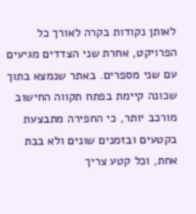לאותן נקודות בקרה לאורך כל הפרויקט, אחרת שני הצדדים מגיעים עם שני מספרים. באתר שנמצא בתוך שכונה קיימת בפתח תקווה החישוב מורכב יותר, כי החפירה מתבצעת בקטעים ובזמנים שונים ולא בבת אחת, וכל קטע צריך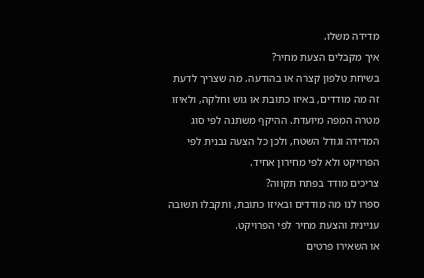מדידה משלו.
איך מקבלים הצעת מחיר?
בשיחת טלפון קצרה או בהודעה. מה שצריך לדעת זה מה מודדים, באיזו כתובת או גוש וחלקה, ולאיזו מטרה המפה מיועדת. ההיקף משתנה לפי סוג המדידה וגודל השטח, ולכן כל הצעה נבנית לפי הפרויקט ולא לפי מחירון אחיד.
צריכים מודד בפתח תקווה?
ספרו לנו מה מודדים ובאיזו כתובת, ותקבלו תשובה עניינית והצעת מחיר לפי הפרויקט.
או השאירו פרטים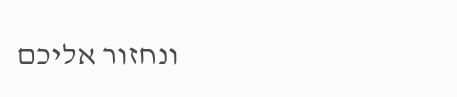ונחזור אליכם